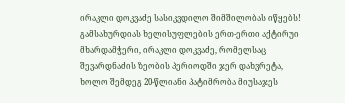ირაკლი დოკვაძე სასიკვდილო შიმშილობას იწყებს!
გამსახურდიას ხელისუფლების ერთ-ერთი აქტირუი მხარდამჭერი, ირაკლი დოკვაძე, რომელსაც შევარდნაძის ზეობის პერიოდში ჯერ დახვრეტა, ხოლო შემდეგ 20-წლიანი პატიმრობა მიუსაჯეს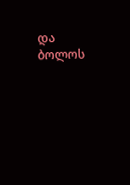და ბოლოს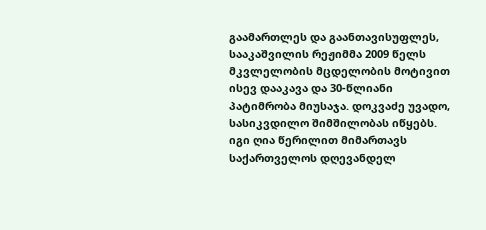გაამართლეს და გაანთავისუფლეს, სააკაშვილის რეჟიმმა 2009 წელს მკვლელობის მცდელობის მოტივით ისევ დააკავა და 30-წლიანი პატიმრობა მიუსაჯა. დოკვაძე უვადო, სასიკვდილო შიმშილობას იწყებს. იგი ღია წერილით მიმართავს საქართველოს დღევანდელ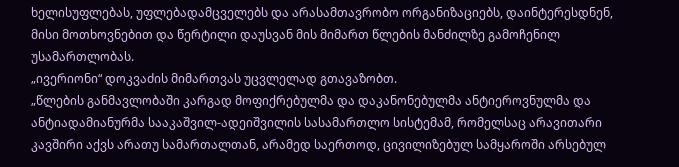ხელისუფლებას, უფლებადამცველებს და არასამთავრობო ორგანიზაციებს, დაინტერესდნენ, მისი მოთხოვნებით და წერტილი დაუსვან მის მიმართ წლების მანძილზე გამოჩენილ უსამართლობას.
„ივერიონი“ დოკვაძის მიმართვას უცვლელად გთავაზობთ.
„წლების განმავლობაში კარგად მოფიქრებულმა და დაკანონებულმა ანტიეროვნულმა და ანტიადამიანურმა სააკაშვილ-ადეიშვილის სასამართლო სისტემამ, რომელსაც არავითარი კავშირი აქვს არათუ სამართალთან, არამედ საერთოდ, ცივილიზებულ სამყაროში არსებულ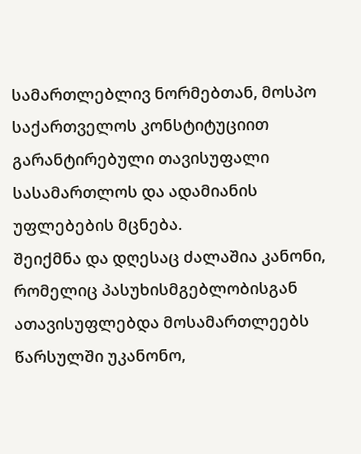სამართლებლივ ნორმებთან, მოსპო საქართველოს კონსტიტუციით გარანტირებული თავისუფალი სასამართლოს და ადამიანის უფლებების მცნება.
შეიქმნა და დღესაც ძალაშია კანონი, რომელიც პასუხისმგებლობისგან ათავისუფლებდა მოსამართლეებს წარსულში უკანონო,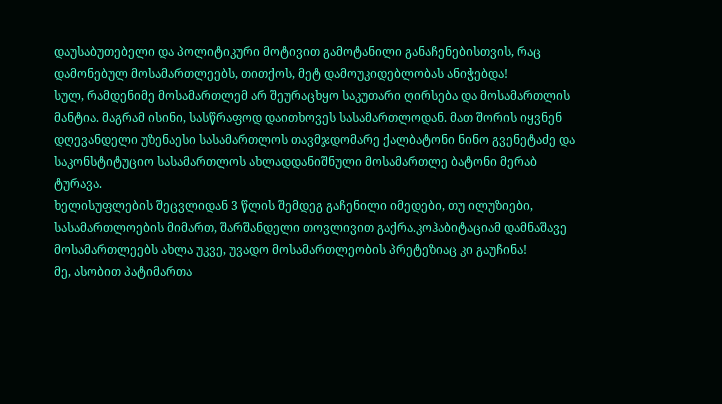დაუსაბუთებელი და პოლიტიკური მოტივით გამოტანილი განაჩენებისთვის, რაც დამონებულ მოსამართლეებს, თითქოს, მეტ დამოუკიდებლობას ანიჭებდა!
სულ, რამდენიმე მოსამართლემ არ შეურაცხყო საკუთარი ღირსება და მოსამართლის მანტია. მაგრამ ისინი, სასწრაფოდ დაითხოვეს სასამართლოდან. მათ შორის იყვნენ დღევანდელი უზენაესი სასამართლოს თავმჯდომარე ქალბატონი ნინო გვენეტაძე და საკონსტიტუციო სასამართლოს ახლადდანიშნული მოსამართლე ბატონი მერაბ ტურავა.
ხელისუფლების შეცვლიდან 3 წლის შემდეგ გაჩენილი იმედები, თუ ილუზიები, სასამართლოების მიმართ, შარშანდელი თოვლივით გაქრა.კოჰაბიტაციამ დამნაშავე მოსამართლეებს ახლა უკვე, უვადო მოსამართლეობის პრეტეზიაც კი გაუჩინა!
მე, ასობით პატიმართა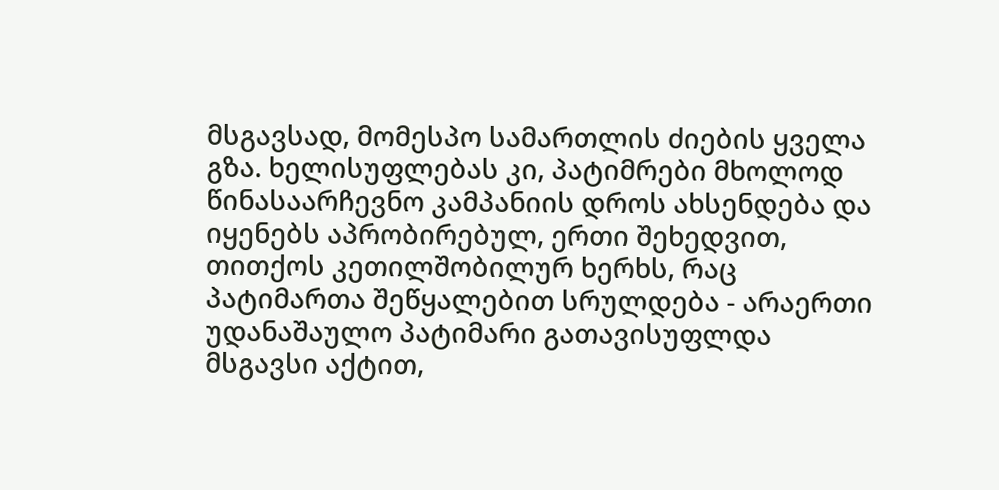მსგავსად, მომესპო სამართლის ძიების ყველა გზა. ხელისუფლებას კი, პატიმრები მხოლოდ წინასაარჩევნო კამპანიის დროს ახსენდება და იყენებს აპრობირებულ, ერთი შეხედვით, თითქოს კეთილშობილურ ხერხს, რაც პატიმართა შეწყალებით სრულდება - არაერთი უდანაშაულო პატიმარი გათავისუფლდა მსგავსი აქტით,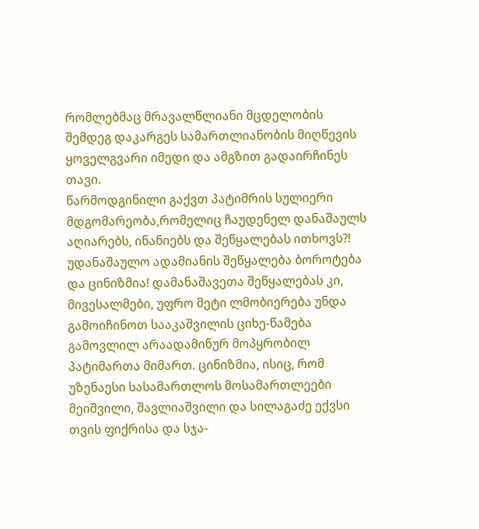რომლებმაც მრავალწლიანი მცდელობის შემდეგ დაკარგეს სამართლიანობის მიღწევის ყოველგვარი იმედი და ამგზით გადაირჩინეს თავი.
წარმოდგინილი გაქვთ პატიმრის სულიერი მდგომარეობა,რომელიც ჩაუდენელ დანაშაულს აღიარებს, ინანიებს და შეწყალებას ითხოვს?! უდანაშაულო ადამიანის შეწყალება ბოროტება და ცინიზმია! დამანაშავეთა შეწყალებას კი, მივესალმები, უფრო მეტი ლმობიერება უნდა გამოიჩინოთ სააკაშვილის ციხე-წამება გამოვლილ არაადამინურ მოპყრობილ პატიმართა მიმართ. ცინიზმია, ისიც, რომ უზენაესი სასამართლოს მოსამართლეები მეიშვილი, შავლიაშვილი და სილაგაძე ექვსი თვის ფიქრისა და სჯა-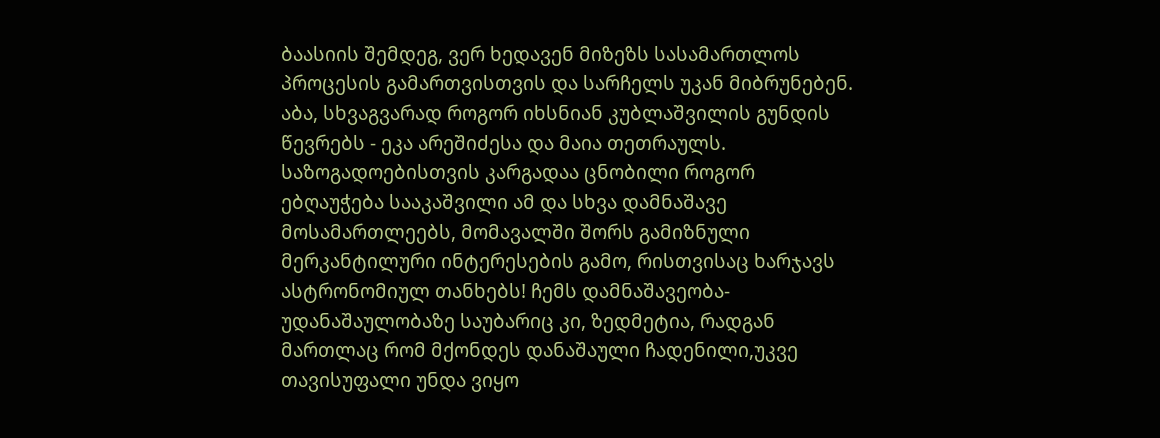ბაასიის შემდეგ, ვერ ხედავენ მიზეზს სასამართლოს პროცესის გამართვისთვის და სარჩელს უკან მიბრუნებენ. აბა, სხვაგვარად როგორ იხსნიან კუბლაშვილის გუნდის წევრებს - ეკა არეშიძესა და მაია თეთრაულს.
საზოგადოებისთვის კარგადაა ცნობილი როგორ ებღაუჭება სააკაშვილი ამ და სხვა დამნაშავე მოსამართლეებს, მომავალში შორს გამიზნული მერკანტილური ინტერესების გამო, რისთვისაც ხარჯავს ასტრონომიულ თანხებს! ჩემს დამნაშავეობა-უდანაშაულობაზე საუბარიც კი, ზედმეტია, რადგან მართლაც რომ მქონდეს დანაშაული ჩადენილი,უკვე თავისუფალი უნდა ვიყო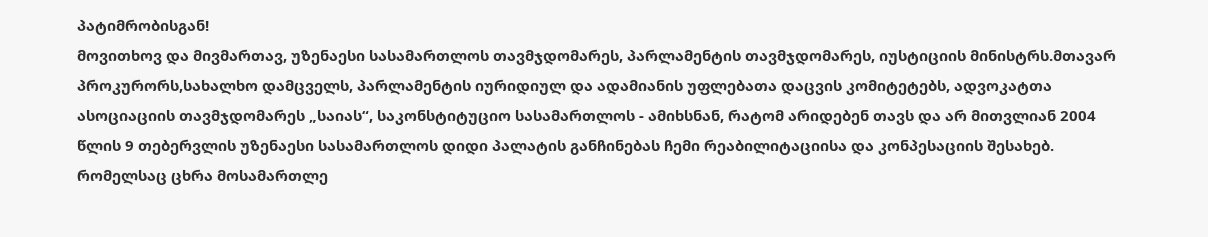პატიმრობისგან!
მოვითხოვ და მივმართავ, უზენაესი სასამართლოს თავმჯდომარეს, პარლამენტის თავმჯდომარეს, იუსტიციის მინისტრს.მთავარ პროკურორს,სახალხო დამცველს, პარლამენტის იურიდიულ და ადამიანის უფლებათა დაცვის კომიტეტებს, ადვოკატთა ასოციაციის თავმჯდომარეს „საიას“, საკონსტიტუციო სასამართლოს - ამიხსნან, რატომ არიდებენ თავს და არ მითვლიან 2004 წლის 9 თებერვლის უზენაესი სასამართლოს დიდი პალატის განჩინებას ჩემი რეაბილიტაციისა და კონპესაციის შესახებ. რომელსაც ცხრა მოსამართლე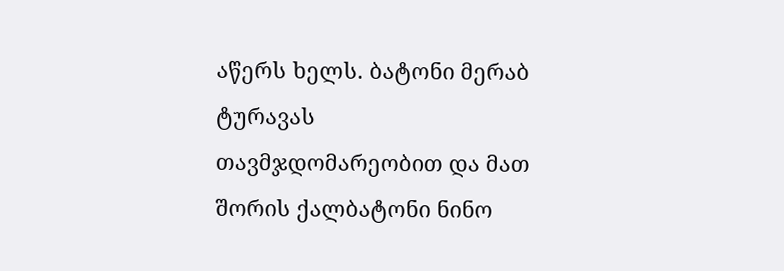აწერს ხელს. ბატონი მერაბ ტურავას თავმჯდომარეობით და მათ შორის ქალბატონი ნინო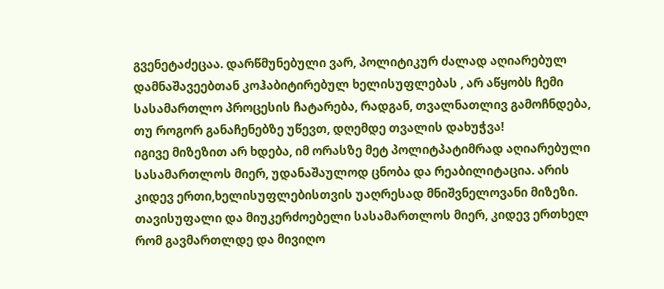გვენეტაძეცაა. დარწმუნებული ვარ, პოლიტიკურ ძალად აღიარებულ დამნაშავეებთან კოჰაბიტირებულ ხელისუფლებას , არ აწყობს ჩემი სასამართლო პროცესის ჩატარება, რადგან, თვალნათლივ გამოჩნდება, თუ როგორ განაჩენებზე უწევთ, დღემდე თვალის დახუჭვა!
იგივე მიზეზით არ ხდება, იმ ორასზე მეტ პოლიტპატიმრად აღიარებული სასამართლოს მიერ, უდანაშაულოდ ცნობა და რეაბილიტაცია. არის კიდევ ერთი,ხელისუფლებისთვის უაღრესად მნიშვნელოვანი მიზეზი. თავისუფალი და მიუკერძოებელი სასამართლოს მიერ, კიდევ ერთხელ რომ გავმართლდე და მივიღო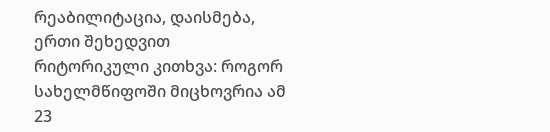რეაბილიტაცია, დაისმება, ერთი შეხედვით რიტორიკული კითხვა: როგორ სახელმწიფოში მიცხოვრია ამ 23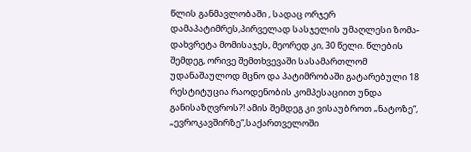წლის განმავლობაში , სადაც ორჯერ დამაპატიმრეს,პირველად სასჯელის უმაღლესი ზომა-დახვრეტა მომისაჯეს, მეორედ კი, 30 წელი. წლების შემდეგ, ორივე შემთხვევაში სასამართლომ უდანაშაულოდ მცნო და პატიმრობაში გატარებული 18 რესტიტუცია რაოდენობის კომპესაციით უნდა განისაზღვროს?! ამის შემდეგ კი ვისაუბროთ „ნატოზე“, „ევროკავშირზე“,საქართველოში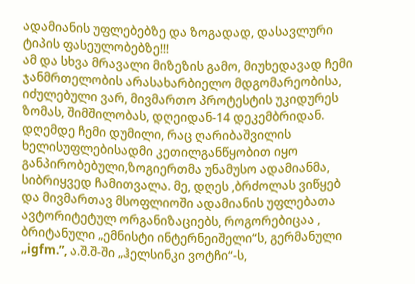ადამიანის უფლებებზე და ზოგადად, დასავლური ტიპის ფასეულობებზე!!!
ამ და სხვა მრავალი მიზეზის გამო, მიუხედავად ჩემი ჯანმრთელობის არასახარბიელო მდგომარეობისა, იძულებული ვარ, მივმართო პროტესტის უკიდურეს ზომას, შიმშილობას, დღეიდან-14 დეკემბრიდან. დღემდე ჩემი დუმილი, რაც ღარიბაშვილის ხელისუფლებისადმი კეთილგანწყობით იყო განპირობებული,ზოგიერთმა უნამუსო ადამიანმა, სიბრიყვედ ჩამითვალა. მე, დღეს ,ბრძოლას ვიწყებ და მივმართავ მსოფლიოში ადამიანის უფლებათა ავტორიტეტულ ორგანიზაციებს, როგორებიცაა , ბრიტანული „ემნისტი ინტერნეიშელი“ს, გერმანული „igfm.”, ა.შ.შ-ში „ჰელსინკი ვოტჩი“-ს,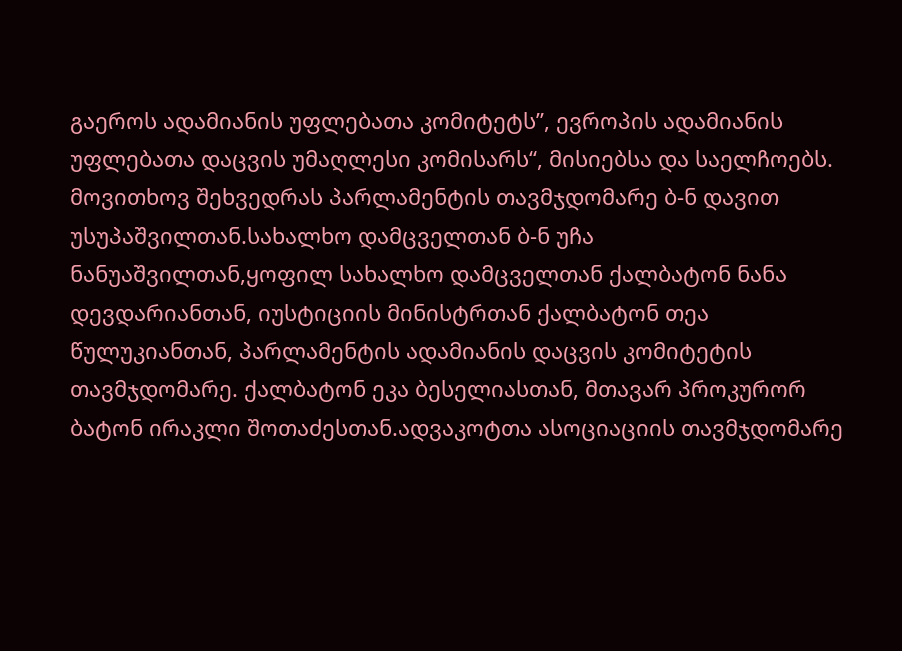გაეროს ადამიანის უფლებათა კომიტეტს”, ევროპის ადამიანის უფლებათა დაცვის უმაღლესი კომისარს“, მისიებსა და საელჩოებს. მოვითხოვ შეხვედრას პარლამენტის თავმჯდომარე ბ-ნ დავით უსუპაშვილთან.სახალხო დამცველთან ბ-ნ უჩა ნანუაშვილთან,ყოფილ სახალხო დამცველთან ქალბატონ ნანა დევდარიანთან, იუსტიციის მინისტრთან ქალბატონ თეა წულუკიანთან, პარლამენტის ადამიანის დაცვის კომიტეტის თავმჯდომარე. ქალბატონ ეკა ბესელიასთან, მთავარ პროკურორ ბატონ ირაკლი შოთაძესთან.ადვაკოტთა ასოციაციის თავმჯდომარე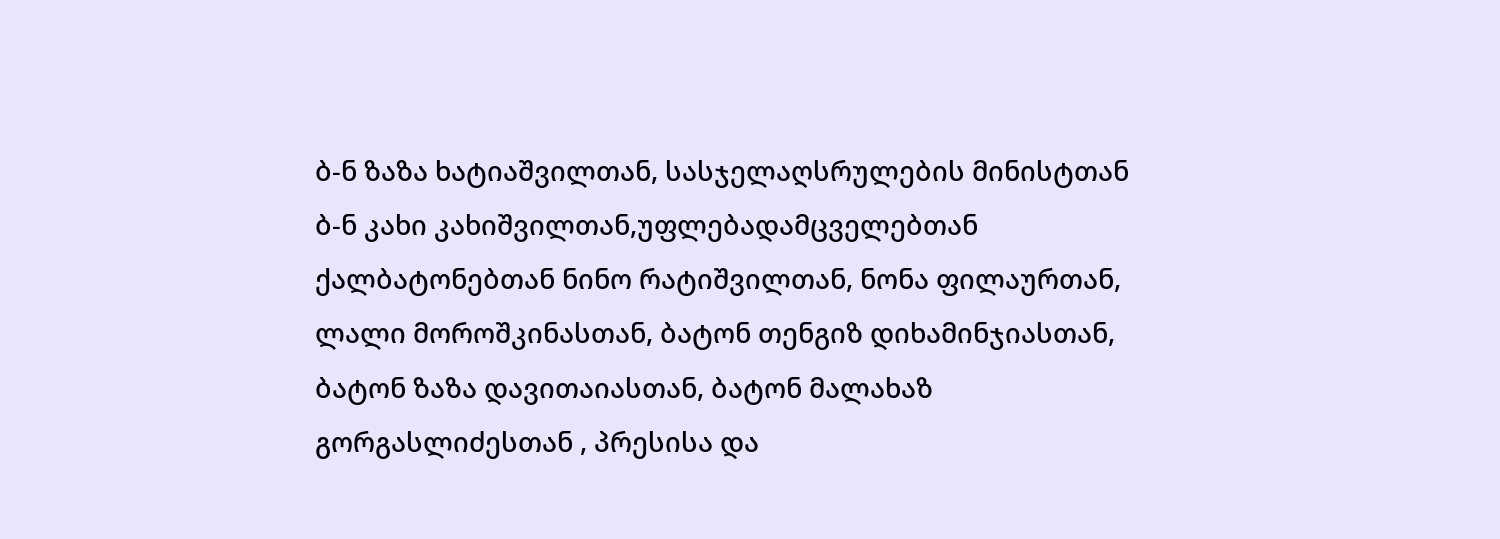ბ-ნ ზაზა ხატიაშვილთან, სასჯელაღსრულების მინისტთან ბ-ნ კახი კახიშვილთან,უფლებადამცველებთან ქალბატონებთან ნინო რატიშვილთან, ნონა ფილაურთან, ლალი მოროშკინასთან, ბატონ თენგიზ დიხამინჯიასთან, ბატონ ზაზა დავითაიასთან, ბატონ მალახაზ გორგასლიძესთან , პრესისა და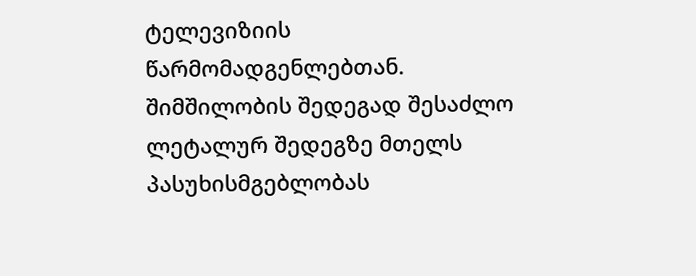ტელევიზიის წარმომადგენლებთან. შიმშილობის შედეგად შესაძლო ლეტალურ შედეგზე მთელს პასუხისმგებლობას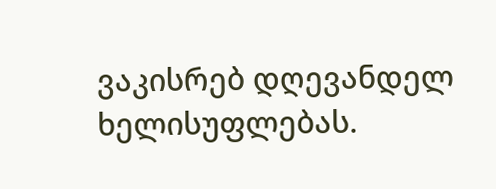ვაკისრებ დღევანდელ ხელისუფლებას.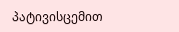პატივისცემით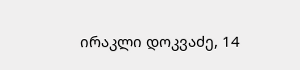ირაკლი დოკვაძე, 14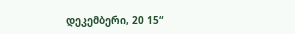დეკემბერი, 20 15“